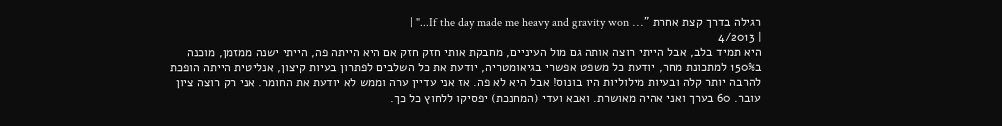רגילה בדרך קצת אחרת "... If the day made me heavy and gravity won..." |
| 4/2013
היא תמיד בלב, אבל הייתי רוצה אותה גם מול העיניים, מחבקת אותי חזק חזק אם היא הייתה פה, הייתי ישנה ממזמן, מוכנה ב150% למתכונת מחר, יודעת כל משפט אפשרי בגיאומטריה, יודעת את כל השלבים לפתרון בעיות קיצון, אנליטית הייתה הופכת להרבה יותר קלה ובעיות מילוליות היו בונוס! אבל היא לא פה. אז אני עדיין ערה וממש לא יודעת את החומר. אני רק רוצה ציון עובר. 60 בערך ואני אהיה מאושרת. ואבא ועדי (המחנכת) יפסיקו ללחוץ כל כך.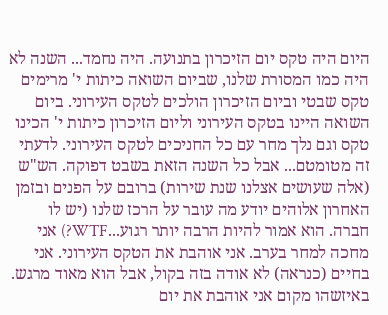היום היה טקס יום הזיכרון בתנועה. היה נחמד... השנה לא היה כמו המסורת שלנו, שביום השואה כיתות י' מרימים טקס שבטי וביום הזיכרון הולכים לטקס העירוני. ביום השואה היינו בטקס העירוני וליום הזיכרון כיתות י' הכינו טקס וגם נלך מחר עם כל החניכים לטקס העירוני. לדעתי זה מטומטם... אבל כל השנה הזאת בשבט דפוקה. הש"ש (אלה שעושים אצלנו שנת שירות) ברובם על הפנים ובזמן האחרון אלוהים יודע מה עובר על הרכז שלנו (יש לו חברה. הוא אמור להיות הרבה יותר רגוע...WTF?) אני מחכה למחר בערב. אני אוהבת את הטקס העירוני. אני בחיים (כנראה) לא אודה בזה בקול, אבל הוא מאוד מרגש. באיזשהו מקום אני אוהבת את יום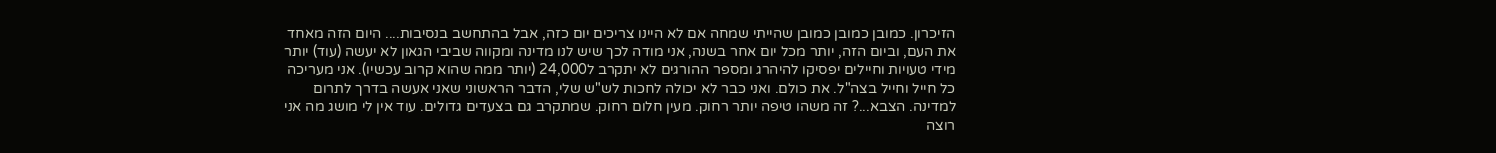הזיכרון. כמובן כמובן כמובן שהייתי שמחה אם לא היינו צריכים יום כזה, אבל בהתחשב בנסיבות.... היום הזה מאחד את העם, וביום הזה, יותר מכל יום אחר בשנה, אני מודה לכך שיש לנו מדינה ומקווה שביבי הגאון לא יעשה (עוד) יותר מידי טעויות וחיילים יפסיקו להיהרג ומספר ההורגים לא יתקרב ל24,000 (יותר ממה שהוא קרוב עכשיו). אני מעריכה כל חייל וחייל בצה"ל. את כולם. ואני כבר לא יכולה לחכות לש"ש שלי, הדבר הראשוני שאני אעשה בדרך לתרום למדינה. הצבא...? זה משהו טיפה יותר רחוק. מעין חלום רחוק. שמתקרב גם בצעדים גדולים. עוד אין לי מושג מה אני רוצה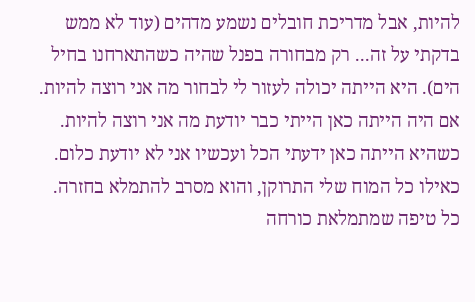להיות, אבל מדריכת חובלים נשמע מדהים (עוד לא ממש בדקתי על זה... רק מבחורה בפנל שהיה כשהתארחנו בחיל הים). היא הייתה יכולה לעזור לי לבחור מה אני רוצה להיות. אם היה הייתה כאן הייתי כבר יודעת מה אני רוצה להיות. כשהיא הייתה כאן ידעתי הכל ועכשיו אני לא יודעת כלום. כאילו כל המוח שלי התרוקן, והוא מסרב להתמלא בחזרה. כל טיפה שמתמלאת כורחה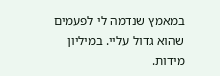במאמץ שנדמה לי לפעמים שהוא גדול עליי. במיליון מידות.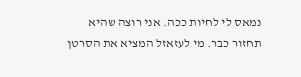נמאס לי לחיות ככה. אני רוצה שהיא תחזור כבר. מי לעזאזל המציא את הסרטן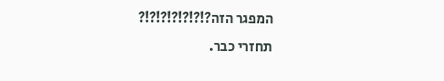המפגר הזה?!?!?!?!?!?!?
תחזרי כבר.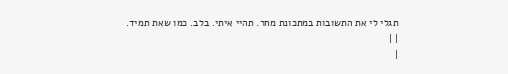תגלי לי את התשובות במתכונת מחר. תהיי איתי. בלב. כמו שאת תמיד.
| |
|